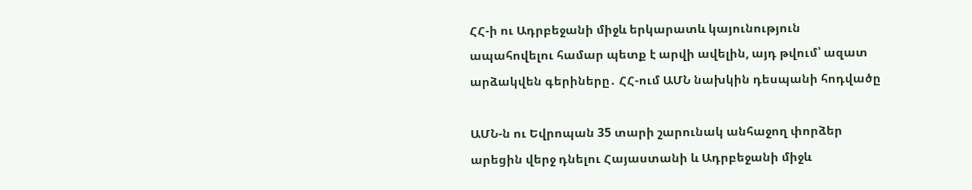ՀՀ-ի ու Ադրբեջանի միջև երկարատև կայունություն ապահովելու համար պետք է արվի ավելին, այդ թվում՝ ազատ արձակվեն գերիները․ ՀՀ-ում ԱՄՆ նախկին դեսպանի հոդվածը

ԱՄՆ-ն ու Եվրոպան 35 տարի շարունակ անհաջող փորձեր արեցին վերջ դնելու Հայաստանի և Ադրբեջանի միջև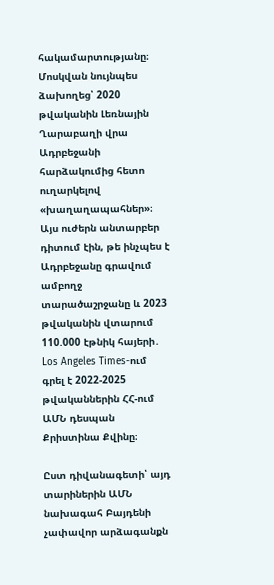հակամարտությանը։ Մոսկվան նույնպես ձախողեց՝ 2020 թվականին Լեռնային Ղարաբաղի վրա Ադրբեջանի հարձակումից հետո ուղարկելով «խաղաղապահներ»։ Այս ուժերն անտարբեր դիտում էին, թե ինչպես է Ադրբեջանը գրավում ամբողջ տարածաշրջանը և 2023 թվականին վտարում 110.000 էթնիկ հայերի․ Los Angeles Times-ում գրել է 2022-2025 թվականներին ՀՀ-ում ԱՄՆ դեսպան Քրիստինա Քվինը։

Ըստ դիվանագետի՝ այդ տարիներին ԱՄՆ նախագահ Բայդենի չափավոր արձագանքն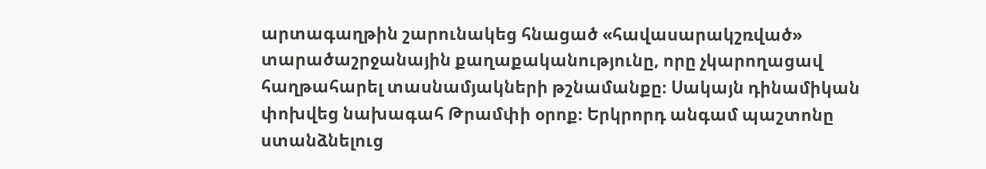արտագաղթին շարունակեց հնացած «հավասարակշռված» տարածաշրջանային քաղաքականությունը, որը չկարողացավ հաղթահարել տասնամյակների թշնամանքը։ Սակայն դինամիկան փոխվեց նախագահ Թրամփի օրոք։ Երկրորդ անգամ պաշտոնը ստանձնելուց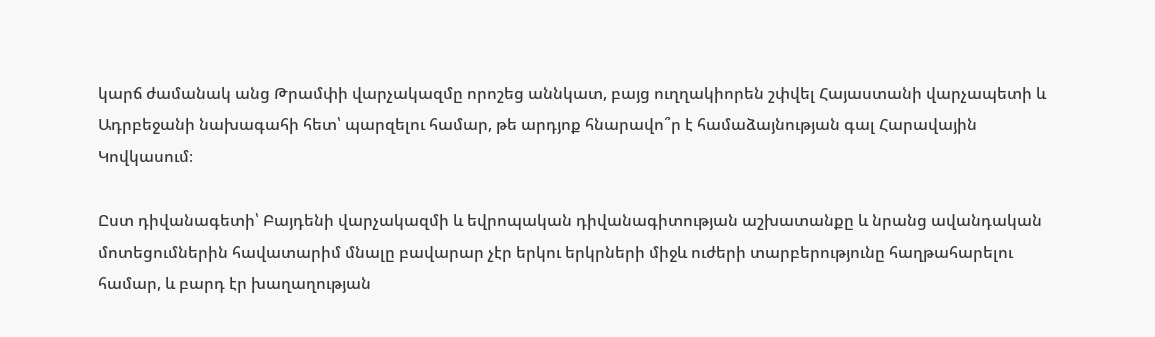կարճ ժամանակ անց Թրամփի վարչակազմը որոշեց աննկատ, բայց ուղղակիորեն շփվել Հայաստանի վարչապետի և Ադրբեջանի նախագահի հետ՝ պարզելու համար, թե արդյոք հնարավո՞ր է համաձայնության գալ Հարավային Կովկասում։

Ըստ դիվանագետի՝ Բայդենի վարչակազմի և եվրոպական դիվանագիտության աշխատանքը և նրանց ավանդական մոտեցումներին հավատարիմ մնալը բավարար չէր երկու երկրների միջև ուժերի տարբերությունը հաղթահարելու համար, և բարդ էր խաղաղության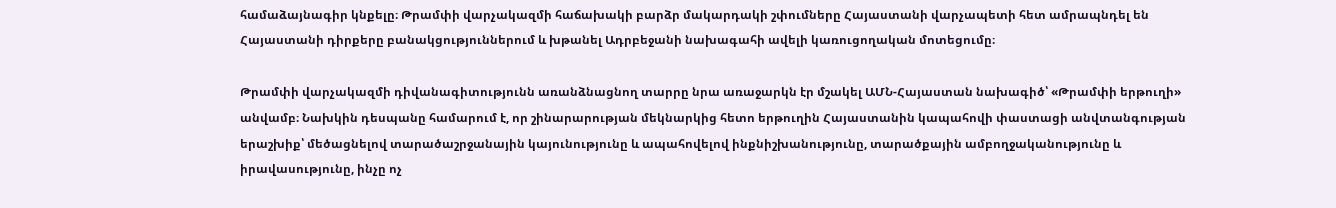համաձայնագիր կնքելը։ Թրամփի վարչակազմի հաճախակի բարձր մակարդակի շփումները Հայաստանի վարչապետի հետ ամրապնդել են Հայաստանի դիրքերը բանակցություններում և խթանել Ադրբեջանի նախագահի ավելի կառուցողական մոտեցումը։

Թրամփի վարչակազմի դիվանագիտությունն առանձնացնող տարրը նրա առաջարկն էր մշակել ԱՄՆ-Հայաստան նախագիծ՝ «Թրամփի երթուղի» անվամբ։ Նախկին դեսպանը համարում է, որ շինարարության մեկնարկից հետո երթուղին Հայաստանին կապահովի փաստացի անվտանգության երաշխիք՝ մեծացնելով տարածաշրջանային կայունությունը և ապահովելով ինքնիշխանությունը, տարածքային ամբողջականությունը և իրավասությունը, ինչը ոչ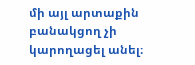մի այլ արտաքին բանակցող չի կարողացել անել։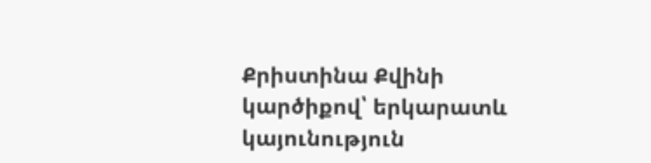Քրիստինա Քվինի կարծիքով՝ երկարատև կայունություն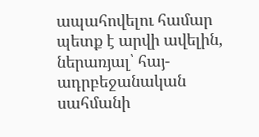ապահովելու համար պետք է արվի ավելին, ներառյալ՝ հայ-ադրբեջանական սահմանի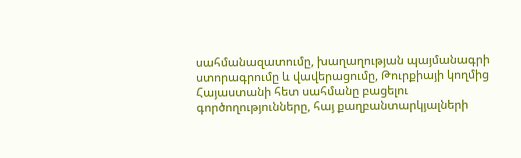սահմանազատումը, խաղաղության պայմանագրի ստորագրումը և վավերացումը, Թուրքիայի կողմից Հայաստանի հետ սահմանը բացելու գործողությունները, հայ քաղբանտարկյալների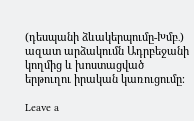(դեսպանի ձևակերպումը-Խմբ․) ազատ արձակումն Ադրբեջանի կողմից և խոստացված երթուղու իրական կառուցումը։

Leave a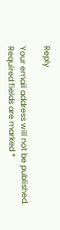Reply

Your email address will not be published. Required fields are marked *